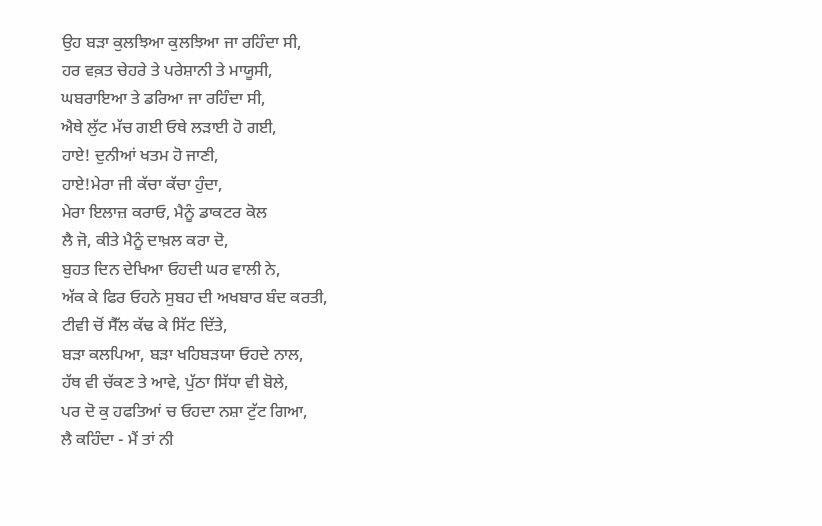ਉਹ ਬੜਾ ਕੁਲਝਿਆ ਕੁਲਝਿਆ ਜਾ ਰਹਿੰਦਾ ਸੀ,
ਹਰ ਵਕ਼ਤ ਚੇਹਰੇ ਤੇ ਪਰੇਸ਼ਾਨੀ ਤੇ ਮਾਯੂਸੀ,
ਘਬਰਾਇਆ ਤੇ ਡਰਿਆ ਜਾ ਰਹਿੰਦਾ ਸੀ,
ਐਥੇ ਲੁੱਟ ਮੱਚ ਗਈ ਓਥੇ ਲੜਾਈ ਹੋ ਗਈ,
ਹਾਏ! ਦੁਨੀਆਂ ਖਤਮ ਹੋ ਜਾਣੀ,
ਹਾਏ!ਮੇਰਾ ਜੀ ਕੱਚਾ ਕੱਚਾ ਹੁੰਦਾ,
ਮੇਰਾ ਇਲਾਜ਼ ਕਰਾਓ, ਮੈਨੂੰ ਡਾਕਟਰ ਕੋਲ
ਲੈ ਜੋ, ਕੀਤੇ ਮੈਨੂੰ ਦਾਖ਼ਲ ਕਰਾ ਦੋ,
ਬੁਹਤ ਦਿਨ ਦੇਖਿਆ ਓਹਦੀ ਘਰ ਵਾਲੀ ਨੇ,
ਅੱਕ ਕੇ ਫਿਰ ਓਹਨੇ ਸੁਬਹ ਦੀ ਅਖਬਾਰ ਬੰਦ ਕਰਤੀ,
ਟੀਵੀ ਚੋਂ ਸੈੱਲ ਕੱਢ ਕੇ ਸਿੱਟ ਦਿੱਤੇ,
ਬੜਾ ਕਲਪਿਆ, ਬੜਾ ਖਹਿਬੜਯਾ ਓਹਦੇ ਨਾਲ,
ਹੱਥ ਵੀ ਚੱਕਣ ਤੇ ਆਵੇ, ਪੁੱਠਾ ਸਿੱਧਾ ਵੀ ਬੋਲੇ,
ਪਰ ਦੋ ਕੁ ਹਫਤਿਆਂ ਚ ਓਹਦਾ ਨਸ਼ਾ ਟੁੱਟ ਗਿਆ,
ਲੈ ਕਹਿੰਦਾ - ਮੈਂ ਤਾਂ ਨੀ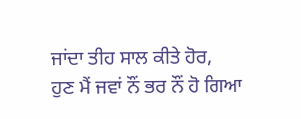ਜਾਂਦਾ ਤੀਹ ਸਾਲ ਕੀਤੇ ਹੋਰ,
ਹੁਣ ਮੈਂ ਜਵਾਂ ਨੌਂ ਭਰ ਨੌਂ ਹੋ ਗਿਆ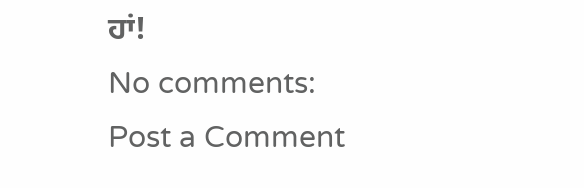ਹਾਂ!
No comments:
Post a Comment